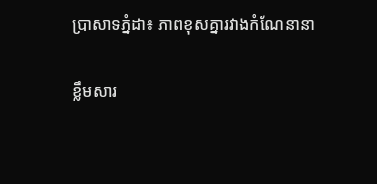ប្រាសាទភ្នំដា៖ ភាពខុសគ្នារវាងកំណែនានា

ខ្លឹមសារ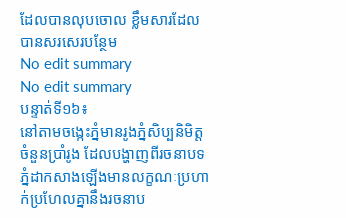ដែលបានលុបចោល ខ្លឹមសារដែលបានសរសេរបន្ថែម
No edit summary
No edit summary
បន្ទាត់ទី១៦៖
នៅតាមចង្កេះភ្នំមានរូងភ្នំសិប្បនិមិត្តចំនួនប្រាំរូង ដែលបង្ហាញពីរចនាបទភ្នំដាកសាងឡើងមានលក្ខណៈប្រហាក់ប្រហែលគ្នានឹងរចនាប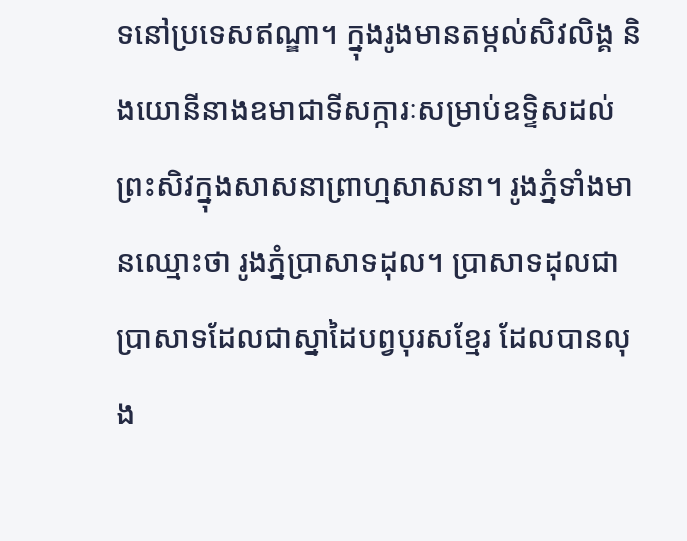ទនៅប្រទេសឥណ្ឌា។ ក្នុងរូងមានតម្កល់សិវលិង្គ និងយោនីនាងឧមាជាទីសក្ការៈសម្រាប់ឧទ្ទិសដល់ព្រះសិវក្នុងសាសនាព្រាហ្មសាសនា។ រូងភ្នំទាំងមានឈ្មោះថា រូងភ្នំប្រាសាទដុល។ ប្រាសាទដុលជាប្រាសាទដែលជាស្នាដៃបព្វបុរសខ្មែរ ដែលបានលុង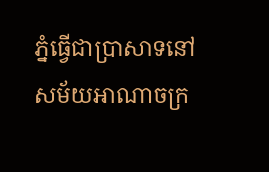ភ្នំធ្វើជាប្រាសាទនៅសម័យអាណាចក្រ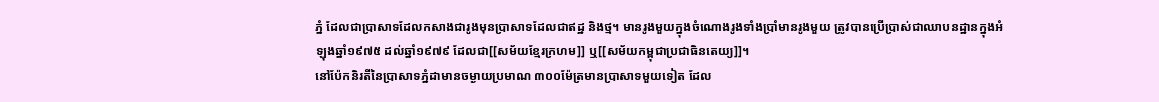ភ្នំ ដែលជាប្រាសាទដែលកសាងជារូងមុនប្រាសាទដែលជាឥដ្ឋ និងថ្ម។ មានរូងមួយក្នុងចំណោងរូងទាំងប្រាំមានរូងមួយ ត្រូវបានប្រើប្រាស់ជាឈាបនដ្ឋានក្នុងអំឡុងឆ្នាំ១៩៧៥ ដល់ឆ្នាំ១៩៧៩ ដែលជា[[សម័យខ្មែរក្រហម]] ឬ[[សម័យកម្ពុជាប្រជាធិនតេយ្យ]]។
នៅប៉ែកនិរតីនៃប្រាសាទភ្នំដាមានចម្ងាយប្រមាណ ៣០០ម៉ែត្រមានប្រាសាទមួយទៀត ដែល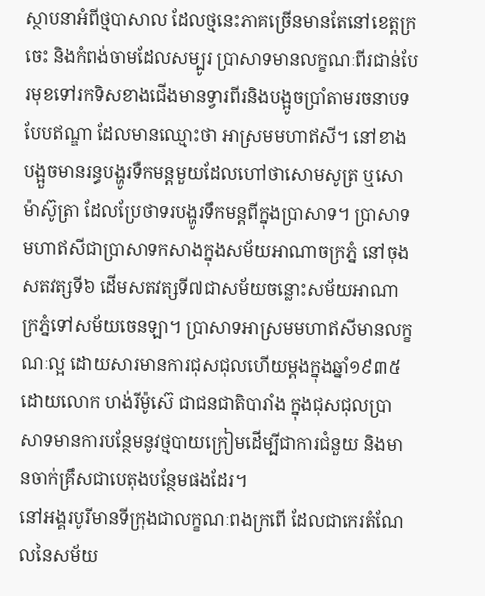ស្ថាបនាអំពីថ្មបាសាល ដែលថ្មនេះភាគច្រើនមានតែនៅខេត្តក្រចេះ និងកំពង់ចាមដែលសម្បូរ ប្រាសាទមានលក្ខណៈពីរជាន់បែរមុខទៅរកទិសខាងជើងមានទ្វារពីរនិងបង្អូចប្រាំតាមរចនាបទបែបឥណ្ឌា ដែលមានឈ្មោះថា អាស្រមមហាឥសី។ នៅខាងបង្អួចមានរន្ធបង្ហូរទឺកមន្តមួយដែលហៅថាសោមសូត្រ ឬសោម៉ាស៊ូត្រា ដែលប្រែថាទរបង្ហូរទឹកមន្តពីក្នុងប្រាសាទ។ ប្រាសាទមហាឥសីជាប្រាសាទកសាងក្នុងសម័យអាណាចក្រភ្នំ នៅចុងសតវត្សទី៦ ដើមសតវត្សទី៧ជាសម័យចន្លោះសម័យអាណាក្រភ្នំទៅសម័យចេនឡា។ ប្រាសាទអាស្រមមហាឥសីមានលក្ខណៈល្អ ដោយសារមានការជុសជុលហើយម្តងក្នុងឆ្នាំ១៩៣៥ ដោយលោក ហង់រីម៉ូស៊េ ជាជនជាតិបារាំង ក្នុងជុសជុលប្រាសាទមានការបន្ថែមនូវថ្មបាយក្រៀមដើម្បីជាការជំនួយ និងមានចាក់គ្រឹសជាបេតុងបន្ថែមផងដែរ។
នៅអង្គរបូរីមានទីក្រុងជាលក្ខណៈពងក្រពើ ដែលជាកេរតំណែលនៃសម័យ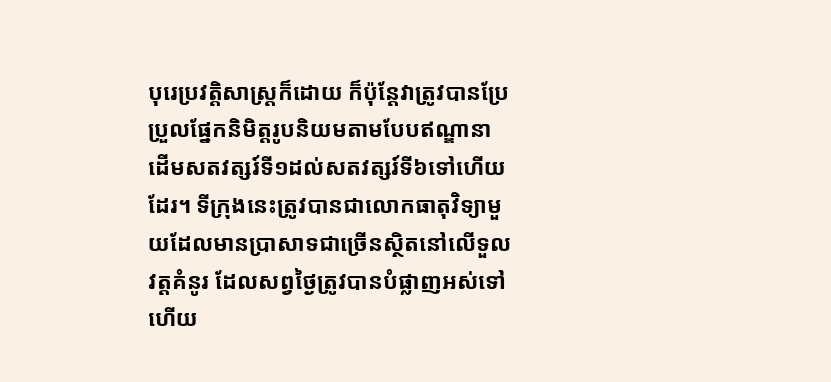បុរេប្រវត្តិសាស្រ្តក៏ដោយ ក៏ប៉ុន្តែវាត្រូវបានប្រែប្រួលផ្នែកនិមិត្តរូបនិយមតាមបែបឥណ្ឌានាដើមសតវត្សរ៍ទី១ដល់សតវត្សរ៍ទី៦ទៅហើយដែរ។ ទីក្រុងនេះត្រូវបានជាលោកធាតុវិទ្យាមួយដែលមានប្រាសាទជាច្រើនស្ថិតនៅលើទួលវត្តគំនូរ ដែលសព្វថ្ងៃត្រូវបានបំផ្លាញអស់ទៅហើយ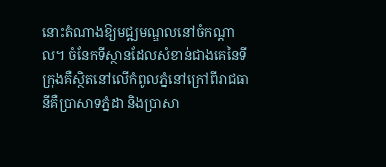នោះតំណាងឱ្យមជ្ឍមណ្ឌលនៅចំកណ្តាល។ ចំនែកទីស្ថានដែលសំខាន់ជាងគេនៃទីក្រុងគឺស្ថិតនៅលើកំពូលភ្នំនៅក្រៅពីរាជធានីគឺប្រាសាទភ្នំដា និងប្រាសា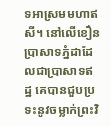ទអាស្រមមហាឥសី។ នៅលើខឿនប្រាសាទភ្នំដាដែលជាប្រាសាទឥដ្ឋ គេបានជួបប្រទះនូវចម្លាក់ព្រះវិ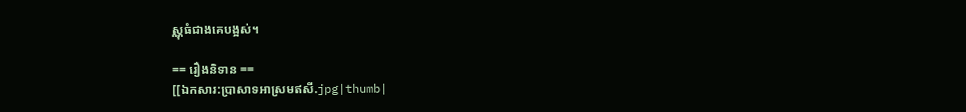ស្ណុធំជាងគេបង្អស់។

== រឿងនិទាន ==
[[ឯកសារ:ប្រាសាទអាស្រមឥសី.jpg|thumb|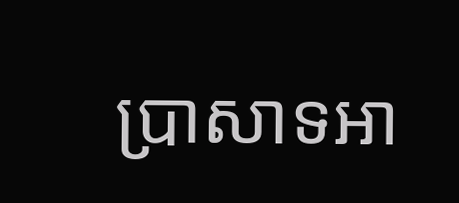ប្រាសាទអា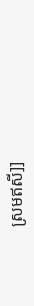ស្រមឥសី]]